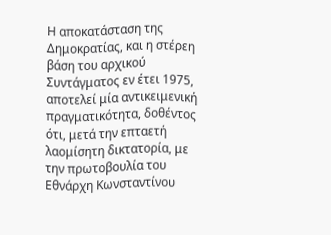Η αποκατάσταση της Δημοκρατίας, και η στέρεη βάση του αρχικού Συντάγματος εν έτει 1975, αποτελεί μία αντικειμενική πραγματικότητα, δοθέντος ότι, μετά την επταετή λαομίσητη δικτατορία, με την πρωτοβουλία του Εθνάρχη Κωνσταντίνου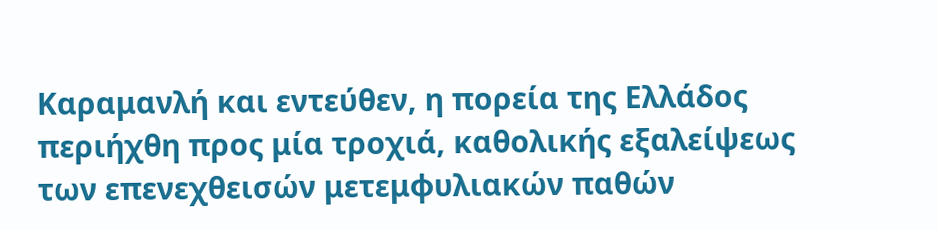Καραμανλή και εντεύθεν, η πορεία της Ελλάδος περιήχθη προς μία τροχιά, καθολικής εξαλείψεως των επενεχθεισών μετεμφυλιακών παθών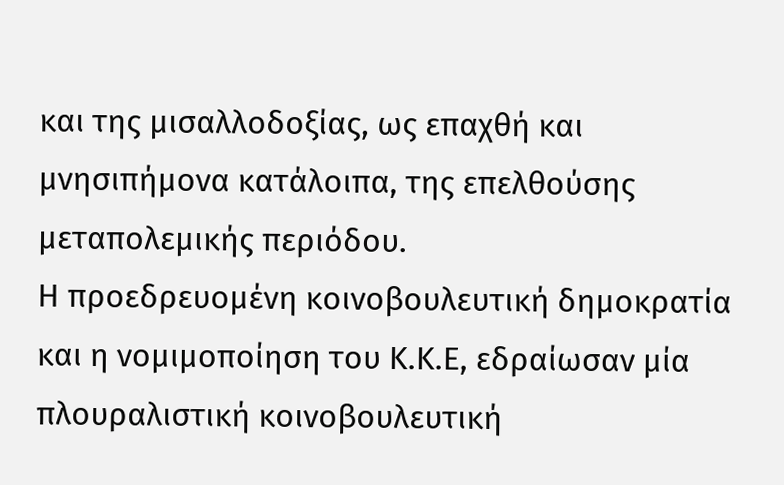και της μισαλλοδοξίας, ως επαχθή και μνησιπήμονα κατάλοιπα, της επελθούσης μεταπολεμικής περιόδου.
Η προεδρευομένη κοινοβουλευτική δημοκρατία και η νομιμοποίηση του Κ.Κ.Ε, εδραίωσαν μία πλουραλιστική κοινοβουλευτική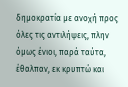δημοκρατία με ανοχή προς όλες τις αντιλήψεις, πλην όμως ένιοι, παρά ταύτα, έθαλπαν, εκ κρυπτώ και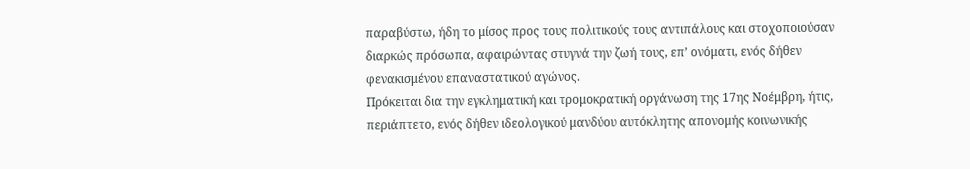παραβύστω, ήδη το μίσος προς τους πολιτικούς τους αντιπάλους και στοχοποιούσαν διαρκώς πρόσωπα, αφαιρώντας στυγνά την ζωή τους, επ’ ονόματι, ενός δήθεν φενακισμένου επαναστατικού αγώνος.
Πρόκειται δια την εγκληματική και τρομοκρατική οργάνωση της 17ης Νοέμβρη, ήτις, περιάπτετο, ενός δήθεν ιδεολογικού μανδύου αυτόκλητης απονομής κοινωνικής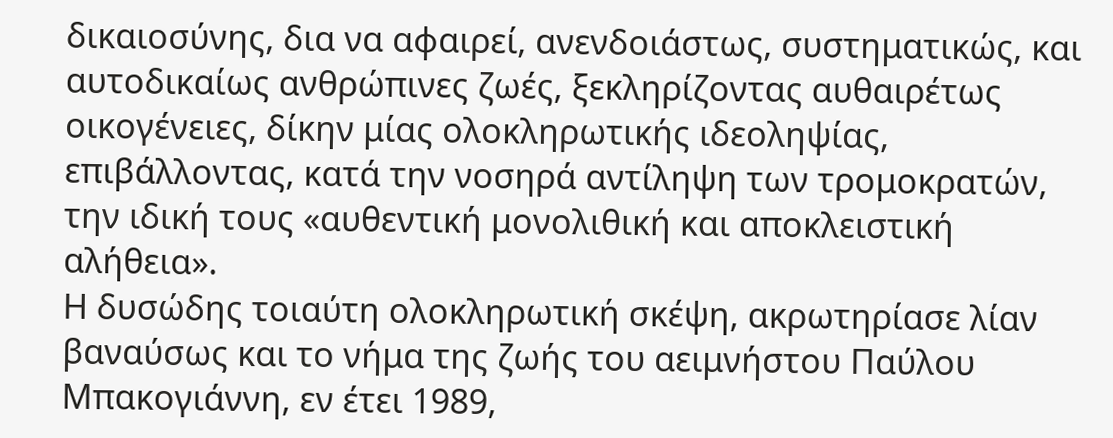δικαιοσύνης, δια να αφαιρεί, ανενδοιάστως, συστηματικώς, και αυτοδικαίως ανθρώπινες ζωές, ξεκληρίζοντας αυθαιρέτως οικογένειες, δίκην μίας ολοκληρωτικής ιδεοληψίας, επιβάλλοντας, κατά την νοσηρά αντίληψη των τρομοκρατών, την ιδική τους «αυθεντική μονολιθική και αποκλειστική αλήθεια».
Η δυσώδης τοιαύτη ολοκληρωτική σκέψη, ακρωτηρίασε λίαν βαναύσως και το νήμα της ζωής του αειμνήστου Παύλου Μπακογιάννη, εν έτει 1989,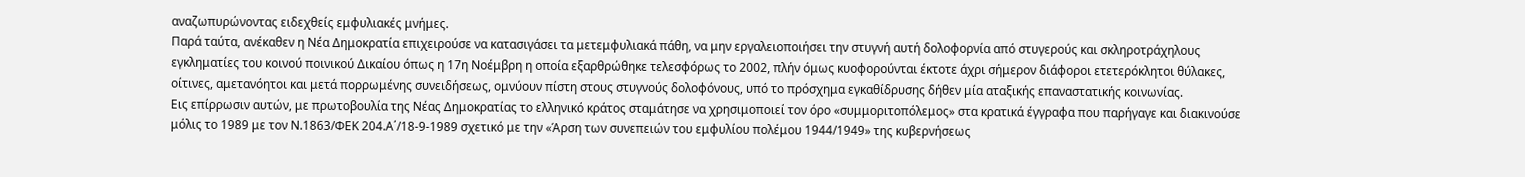αναζωπυρώνοντας ειδεχθείς εμφυλιακές μνήμες.
Παρά ταύτα, ανέκαθεν η Νέα Δημοκρατία επιχειρούσε να κατασιγάσει τα μετεμφυλιακά πάθη, να μην εργαλειοποιήσει την στυγνή αυτή δολοφορνία από στυγερούς και σκληροτράχηλους εγκληματίες του κοινού ποινικού Δικαίου όπως η 17η Νοέμβρη η οποία εξαρθρώθηκε τελεσφόρως το 2002, πλήν όμως κυοφορούνται έκτοτε άχρι σήμερον διάφοροι ετετερόκλητοι θύλακες, οίτινες, αμετανόητοι και μετά πορρωμένης συνειδήσεως, ομνύουν πίστη στους στυγνούς δολοφόνους, υπό το πρόσχημα εγκαθίδρυσης δήθεν μία αταξικής επαναστατικής κοινωνίας.
Εις επίρρωσιν αυτών, με πρωτοβουλία της Νέας Δημοκρατίας το ελληνικό κράτος σταμάτησε να χρησιμοποιεί τον όρο «συμμοριτοπόλεμος» στα κρατικά έγγραφα που παρήγαγε και διακινούσε μόλις το 1989 με τον Ν.1863/ΦΕΚ 204.Α΄/18-9-1989 σχετικό με την «Άρση των συνεπειών του εμφυλίου πολέμου 1944/1949» της κυβερνήσεως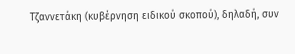Τζαννετάκη (κυβέρνηση ειδικού σκοπού), δηλαδή, συν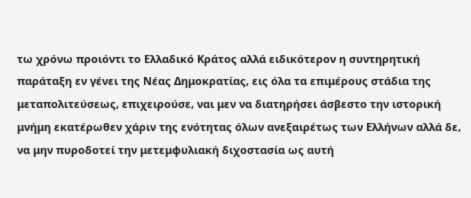τω χρόνω προιόντι το Ελλαδικό Κράτος αλλά ειδικότερον η συντηρητική παράταξη εν γένει της Νέας Δημοκρατίας, εις όλα τα επιμέρους στάδια της μεταπολιτεύσεως, επιχειρούσε, ναι μεν να διατηρήσει άσβεστο την ιστορική μνήμη εκατέρωθεν χάριν της ενότητας όλων ανεξαιρέτως των Ελλήνων αλλά δε, να μην πυροδοτεί την μετεμφυλιακή διχοστασία ως αυτή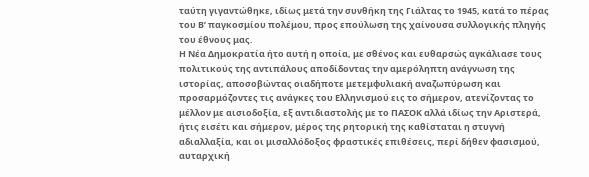ταύτη γιγαντώθηκε, ιδίως μετά την συνθήκη της Γιάλτας το 1945, κατά το πέρας του Β’ παγκοσμίου πολέμου, προς επούλωση της χαίνουσα συλλογικής πληγής του έθνους μας.
Η Νέα Δημοκρατία ήτο αυτή η οποία, με σθένος και ευθαρσώς αγκάλιασε τους πολιτικούς της αντιπάλους αποδίδοντας την αμερόληπτη ανάγνωση της ιστορίας, αποσοβώντας οιαδήποτε μετεμφυλιακή αναζωπύρωση και προσαρμόζοντες τις ανάγκες του Ελληνισμού εις το σήμερον, ατενίζοντας το μέλλον με αισιοδοξία, εξ αντιδιαστολής με το ΠΑΣΟΚ αλλά ιδίως την Αριστερά, ήτις εισέτι και σήμερον, μέρος της ρητορική της καθίσταται η στυγνή αδιαλλαξία, και οι μισαλλόδοξος φραστικές επιθέσεις, περί δήθεν φασισμού, αυταρχική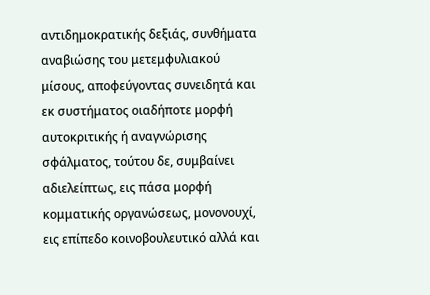αντιδημοκρατικής δεξιάς, συνθήματα αναβιώσης του μετεμφυλιακού μίσους, αποφεύγοντας συνειδητά και εκ συστήματος οιαδήποτε μορφή αυτοκριτικής ή αναγνώρισης σφάλματος, τούτου δε, συμβαίνει αδιελείπτως, εις πάσα μορφή κομματικής οργανώσεως, μονονουχί, εις επίπεδο κοινοβουλευτικό αλλά και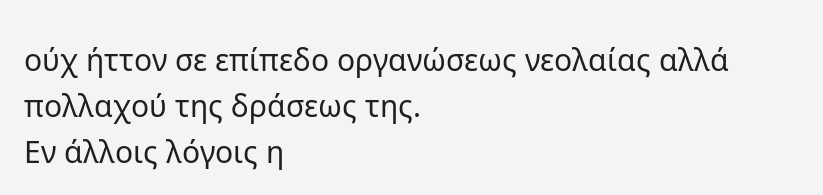ούχ ήττον σε επίπεδο οργανώσεως νεολαίας αλλά πολλαχού της δράσεως της.
Εν άλλοις λόγοις η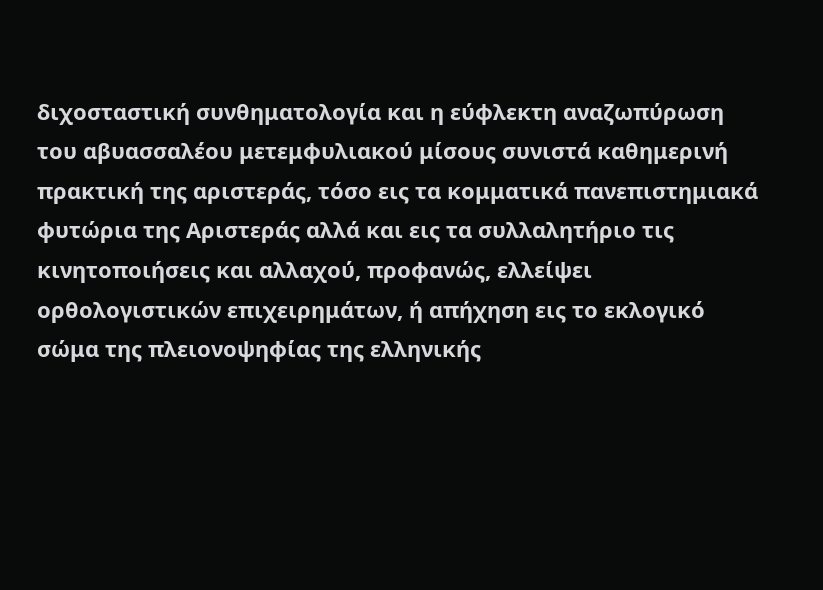διχοσταστική συνθηματολογία και η εύφλεκτη αναζωπύρωση του αβυασσαλέου μετεμφυλιακού μίσους συνιστά καθημερινή πρακτική της αριστεράς, τόσο εις τα κομματικά πανεπιστημιακά φυτώρια της Αριστεράς αλλά και εις τα συλλαλητήριο τις κινητοποιήσεις και αλλαχού, προφανώς, ελλείψει ορθολογιστικών επιχειρημάτων, ή απήχηση εις το εκλογικό σώμα της πλειονοψηφίας της ελληνικής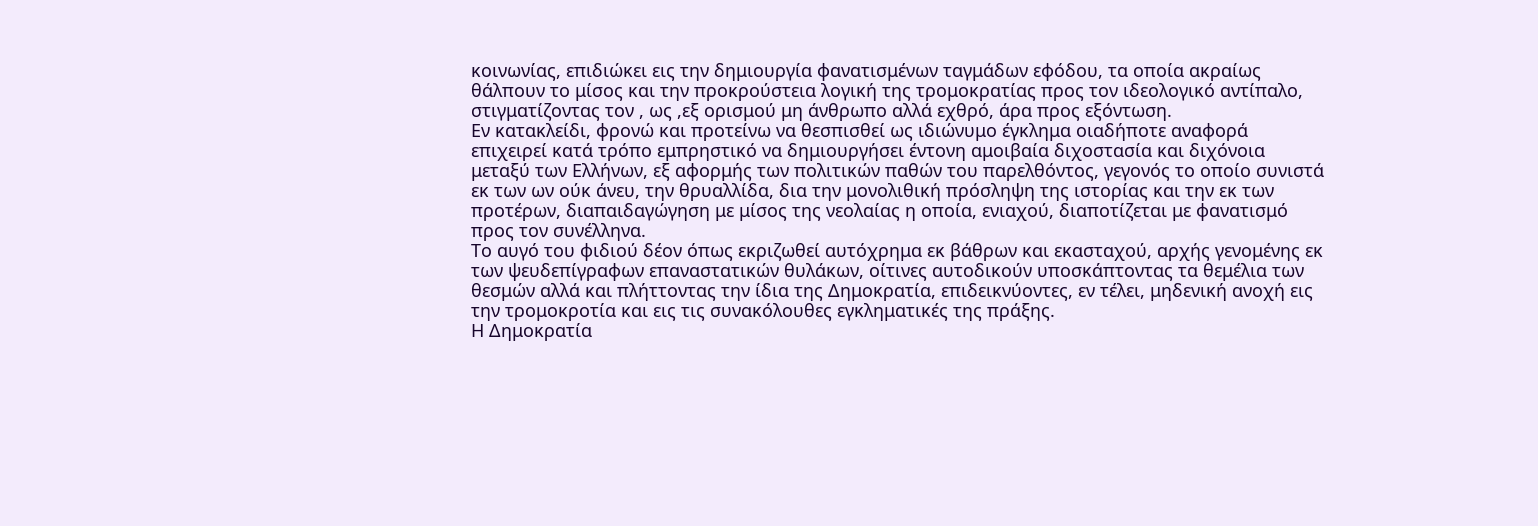κοινωνίας, επιδιώκει εις την δημιουργία φανατισμένων ταγμάδων εφόδου, τα οποία ακραίως θάλπουν το μίσος και την προκρούστεια λογική της τρομοκρατίας προς τον ιδεολογικό αντίπαλο, στιγματίζοντας τον , ως ,εξ ορισμού μη άνθρωπο αλλά εχθρό, άρα προς εξόντωση.
Εν κατακλείδι, φρονώ και προτείνω να θεσπισθεί ως ιδιώνυμο έγκλημα οιαδήποτε αναφορά επιχειρεί κατά τρόπο εμπρηστικό να δημιουργήσει έντονη αμοιβαία διχοστασία και διχόνοια μεταξύ των Ελλήνων, εξ αφορμής των πολιτικών παθών του παρελθόντος, γεγονός το οποίο συνιστά εκ των ων ούκ άνευ, την θρυαλλίδα, δια την μονολιθική πρόσληψη της ιστορίας και την εκ των προτέρων, διαπαιδαγώγηση με μίσος της νεολαίας η οποία, ενιαχού, διαποτίζεται με φανατισμό προς τον συνέλληνα.
Το αυγό του φιδιού δέον όπως εκριζωθεί αυτόχρημα εκ βάθρων και εκασταχού, αρχής γενομένης εκ των ψευδεπίγραφων επαναστατικών θυλάκων, οίτινες αυτοδικούν υποσκάπτοντας τα θεμέλια των θεσμών αλλά και πλήττοντας την ίδια της Δημοκρατία, επιδεικνύοντες, εν τέλει, μηδενική ανοχή εις την τρομοκροτία και εις τις συνακόλουθες εγκληματικές της πράξης.
Η Δημοκρατία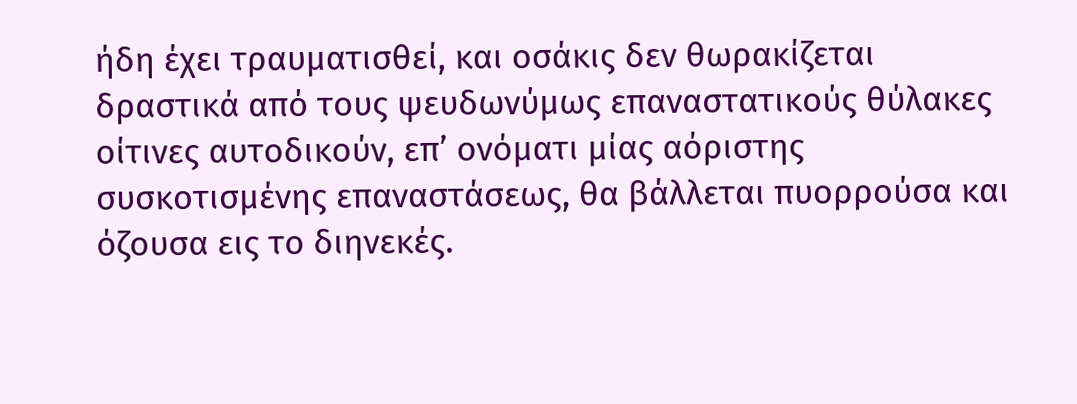ήδη έχει τραυματισθεί, και οσάκις δεν θωρακίζεται δραστικά από τους ψευδωνύμως επαναστατικούς θύλακες οίτινες αυτοδικούν, επ’ ονόματι μίας αόριστης συσκοτισμένης επαναστάσεως, θα βάλλεται πυορρούσα και όζουσα εις το διηνεκές.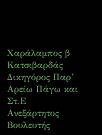Χαράλαμπος β Κατσιβαρδάς
Δικηγόρος Παρ’ Αρείω Πάγω και Στ.Ε
Ανεξάρτητος Βουλευτής